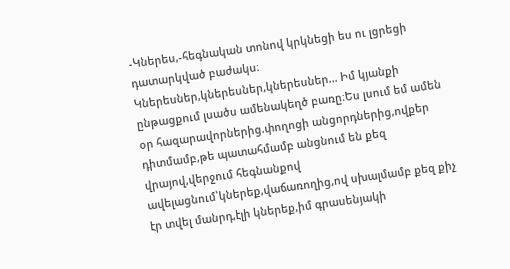-Կներես,-հեգնական տոնով կրկնեցի ես ու լցրեցի դատարկված բաժակս։
Կներեսներ,կներեսներ,կներեսներ... Իմ կյանքի ընթացքում լսածս ամենակեղծ բառը։Ես լսում եմ ամեն օր հազարավորներից.փողոցի անցորդներից,ովքեր դիտմամբ,թե պատահմամբ անցնում են քեզ վրայով,վերջում հեգնանքով ավելացնում՝կներեք,վաճառողից,ով սխալմամբ քեզ քիչ էր տվել մանրդ,էլի կներեք,իմ գրասենյակի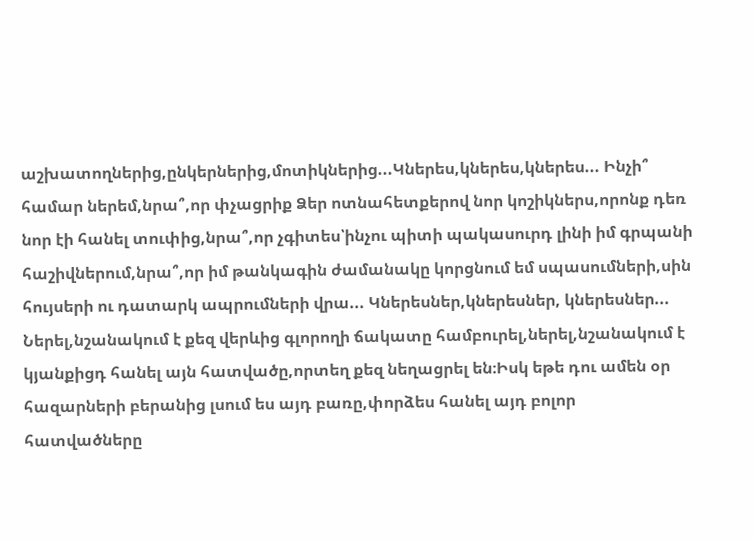աշխատողներից,ընկերներից,մոտիկներից...Կներես,կներես,կներես... Ինչի՞ համար ներեմ,նրա՞,որ փչացրիք Ձեր ոտնահետքերով նոր կոշիկներս,որոնք դեռ նոր էի հանել տուփից,նրա՞,որ չգիտես՝ինչու պիտի պակասուրդ լինի իմ գրպանի հաշիվներում,նրա՞,որ իմ թանկագին ժամանակը կորցնում եմ սպասումների,սին հույսերի ու դատարկ ապրումների վրա... Կներեսներ,կներեսներ, կներեսներ... Ներել,նշանակում է քեզ վերևից գլորողի ճակատը համբուրել,ներել,նշանակում է կյանքիցդ հանել այն հատվածը,որտեղ քեզ նեղացրել են։Իսկ եթե դու ամեն օր հազարների բերանից լսում ես այդ բառը,փորձես հանել այդ բոլոր հատվածները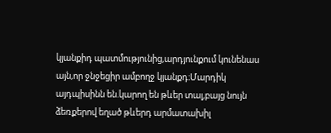կյանքիդ պատմությունից,արդյունքում կունենաս այն,որ ջնջեցիր ամբողջ կյանքդ։Մարդիկ այդպիսինն են.կարող են թևեր տալ,բայց նույն ձեռքերով եղած թևերդ արմատախիլ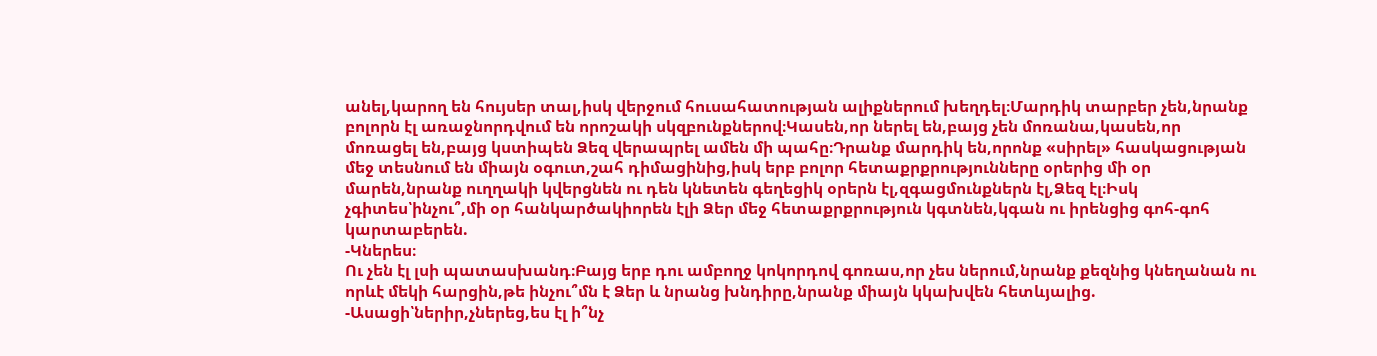անել,կարող են հույսեր տալ,իսկ վերջում հուսահատության ալիքներում խեղդել։Մարդիկ տարբեր չեն,նրանք բոլորն էլ առաջնորդվում են որոշակի սկզբունքներով։Կասեն,որ ներել են,բայց չեն մոռանա,կասեն,որ մոռացել են,բայց կստիպեն Ձեզ վերապրել ամեն մի պահը։Դրանք մարդիկ են,որոնք «սիրել» հասկացության մեջ տեսնում են միայն օգուտ,շահ դիմացինից,իսկ երբ բոլոր հետաքրքրությունները օրերից մի օր մարեն,նրանք ուղղակի կվերցնեն ու դեն կնետեն գեղեցիկ օրերն էլ,զգացմունքներն էլ,Ձեզ էլ։Իսկ չգիտես՝ինչու՞,մի օր հանկարծակիորեն էլի Ձեր մեջ հետաքրքրություն կգտնեն,կգան ու իրենցից գոհ-գոհ կարտաբերեն.
-Կներես։
Ու չեն էլ լսի պատասխանդ։Բայց երբ դու ամբողջ կոկորդով գոռաս,որ չես ներում,նրանք քեզնից կնեղանան ու որևէ մեկի հարցին,թե ինչու՞մն է Ձեր և նրանց խնդիրը,նրանք միայն կկախվեն հետևյալից.
-Ասացի՝ներիր,չներեց,ես էլ ի՞նչ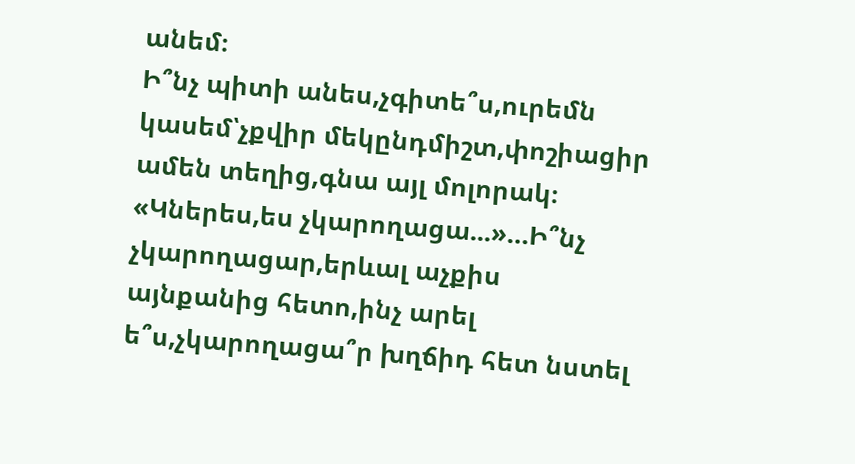անեմ։
Ի՞նչ պիտի անես,չգիտե՞ս,ուրեմն կասեմ՝չքվիր մեկընդմիշտ,փոշիացիր ամեն տեղից,գնա այլ մոլորակ։
«Կներես,ես չկարողացա...»…Ի՞նչ չկարողացար,երևալ աչքիս այնքանից հետո,ինչ արել ե՞ս,չկարողացա՞ր խղճիդ հետ նստել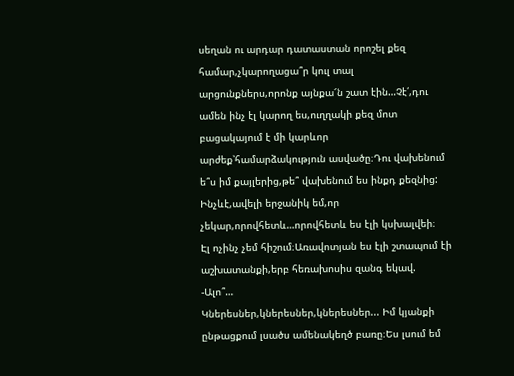սեղան ու արդար դատաստան որոշել քեզ համար,չկարողացա՞ր կուլ տալ արցունքներս,որոնք այնքա՜ն շատ էին…Չէ՛,դու ամեն ինչ էլ կարող ես,ուղղակի քեզ մոտ բացակայում է մի կարևոր արժեք՝համարձակություն ասվածը։Դու վախենում ե՞ս իմ քայլերից,թե՞ վախենում ես ինքդ քեզնից: Ինչևէ,ավելի երջանիկ եմ,որ չեկար,որովհետև…որովհետև ես էլի կսխալվեի։
Էլ ոչինչ չեմ հիշում։Առավոտյան ես էլի շտապում էի աշխատանքի,երբ հեռախոսիս զանգ եկավ.
-Ալո՞…
Կներեսներ,կներեսներ,կներեսներ... Իմ կյանքի ընթացքում լսածս ամենակեղծ բառը։Ես լսում եմ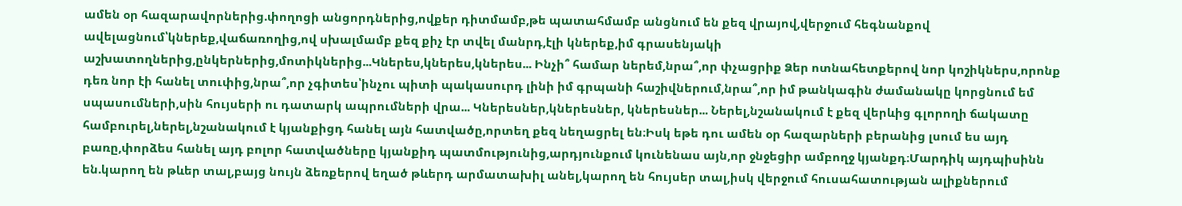ամեն օր հազարավորներից.փողոցի անցորդներից,ովքեր դիտմամբ,թե պատահմամբ անցնում են քեզ վրայով,վերջում հեգնանքով ավելացնում՝կներեք,վաճառողից,ով սխալմամբ քեզ քիչ էր տվել մանրդ,էլի կներեք,իմ գրասենյակի աշխատողներից,ընկերներից,մոտիկներից...Կներես,կներես,կներես... Ինչի՞ համար ներեմ,նրա՞,որ փչացրիք Ձեր ոտնահետքերով նոր կոշիկներս,որոնք դեռ նոր էի հանել տուփից,նրա՞,որ չգիտես՝ինչու պիտի պակասուրդ լինի իմ գրպանի հաշիվներում,նրա՞,որ իմ թանկագին ժամանակը կորցնում եմ սպասումների,սին հույսերի ու դատարկ ապրումների վրա... Կներեսներ,կներեսներ, կներեսներ... Ներել,նշանակում է քեզ վերևից գլորողի ճակատը համբուրել,ներել,նշանակում է կյանքիցդ հանել այն հատվածը,որտեղ քեզ նեղացրել են։Իսկ եթե դու ամեն օր հազարների բերանից լսում ես այդ բառը,փորձես հանել այդ բոլոր հատվածները կյանքիդ պատմությունից,արդյունքում կունենաս այն,որ ջնջեցիր ամբողջ կյանքդ։Մարդիկ այդպիսինն են.կարող են թևեր տալ,բայց նույն ձեռքերով եղած թևերդ արմատախիլ անել,կարող են հույսեր տալ,իսկ վերջում հուսահատության ալիքներում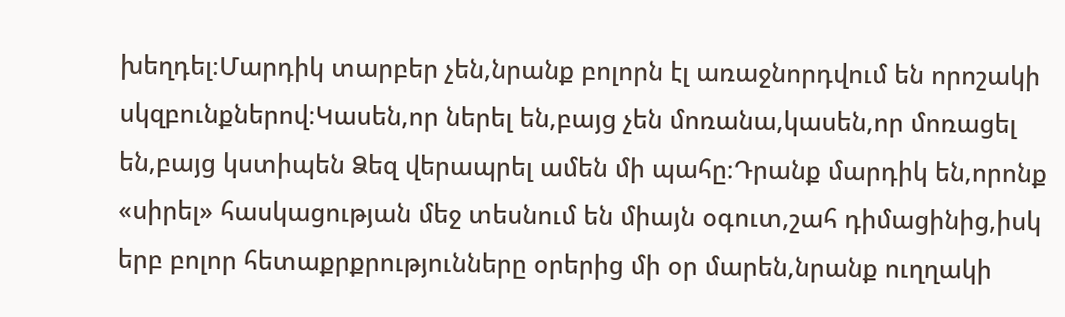խեղդել։Մարդիկ տարբեր չեն,նրանք բոլորն էլ առաջնորդվում են որոշակի սկզբունքներով։Կասեն,որ ներել են,բայց չեն մոռանա,կասեն,որ մոռացել են,բայց կստիպեն Ձեզ վերապրել ամեն մի պահը։Դրանք մարդիկ են,որոնք «սիրել» հասկացության մեջ տեսնում են միայն օգուտ,շահ դիմացինից,իսկ երբ բոլոր հետաքրքրությունները օրերից մի օր մարեն,նրանք ուղղակի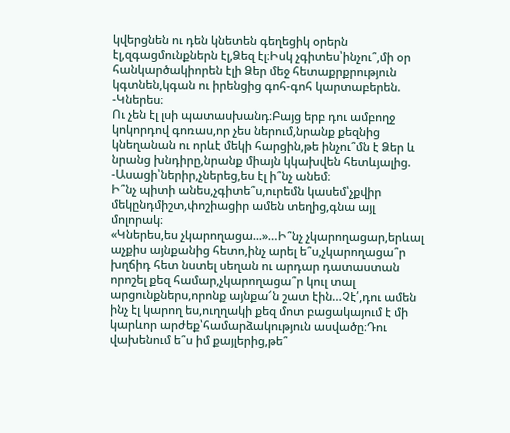կվերցնեն ու դեն կնետեն գեղեցիկ օրերն էլ,զգացմունքներն էլ,Ձեզ էլ։Իսկ չգիտես՝ինչու՞,մի օր հանկարծակիորեն էլի Ձեր մեջ հետաքրքրություն կգտնեն,կգան ու իրենցից գոհ-գոհ կարտաբերեն.
-Կներես։
Ու չեն էլ լսի պատասխանդ։Բայց երբ դու ամբողջ կոկորդով գոռաս,որ չես ներում,նրանք քեզնից կնեղանան ու որևէ մեկի հարցին,թե ինչու՞մն է Ձեր և նրանց խնդիրը,նրանք միայն կկախվեն հետևյալից.
-Ասացի՝ներիր,չներեց,ես էլ ի՞նչ անեմ։
Ի՞նչ պիտի անես,չգիտե՞ս,ուրեմն կասեմ՝չքվիր մեկընդմիշտ,փոշիացիր ամեն տեղից,գնա այլ մոլորակ։
«Կներես,ես չկարողացա...»…Ի՞նչ չկարողացար,երևալ աչքիս այնքանից հետո,ինչ արել ե՞ս,չկարողացա՞ր խղճիդ հետ նստել սեղան ու արդար դատաստան որոշել քեզ համար,չկարողացա՞ր կուլ տալ արցունքներս,որոնք այնքա՜ն շատ էին…Չէ՛,դու ամեն ինչ էլ կարող ես,ուղղակի քեզ մոտ բացակայում է մի կարևոր արժեք՝համարձակություն ասվածը։Դու վախենում ե՞ս իմ քայլերից,թե՞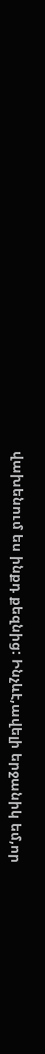վախենում ես ինքդ քեզնից: Ինչևէ,ավելի երջանիկ եմ,որ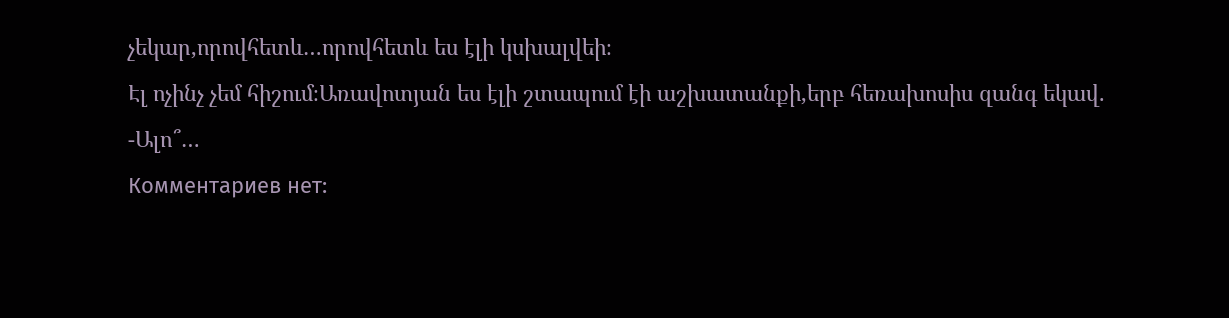չեկար,որովհետև…որովհետև ես էլի կսխալվեի։
Էլ ոչինչ չեմ հիշում։Առավոտյան ես էլի շտապում էի աշխատանքի,երբ հեռախոսիս զանգ եկավ.
-Ալո՞…
Комментариев нет: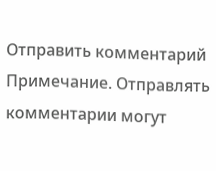Отправить комментарий
Примечание. Отправлять комментарии могут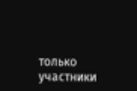только участники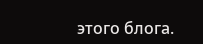этого блога.